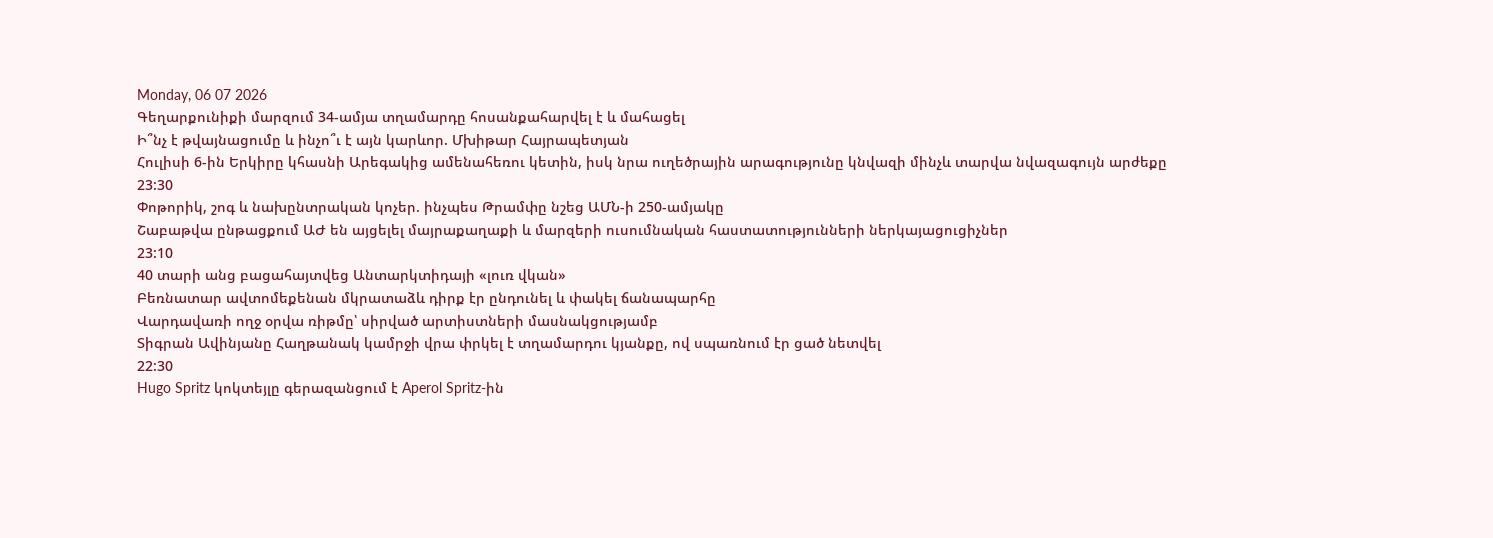Monday, 06 07 2026
Գեղարքունիքի մարզում 34-ամյա տղամարդը հոսանքահարվել է և մահացել
Ի՞նչ է թվայնացումը և ինչո՞ւ է այն կարևոր. Մխիթար Հայրապետյան
Հուլիսի 6-ին Երկիրը կհասնի Արեգակից ամենահեռու կետին, իսկ նրա ուղեծրային արագությունը կնվազի մինչև տարվա նվազագույն արժեքը
23:30
Փոթորիկ, շոգ և նախընտրական կոչեր. ինչպես Թրամփը նշեց ԱՄՆ-ի 250-ամյակը
Շաբաթվա ընթացքում ԱԺ են այցելել մայրաքաղաքի և մարզերի ուսումնական հաստատությունների ներկայացուցիչներ
23:10
40 տարի անց բացահայտվեց Անտարկտիդայի «լուռ վկան»
Բեռնատար ավտոմեքենան մկրատաձև դիրք էր ընդունել և փակել ճանապարհը
Վարդավառի ողջ օրվա ռիթմը՝ սիրված արտիստների մասնակցությամբ
Տիգրան Ավինյանը Հաղթանակ կամրջի վրա փրկել է տղամարդու կյանքը, ով սպառնում էր ցած նետվել
22:30
Hugo Spritz կոկտեյլը գերազանցում է Aperol Spritz-ին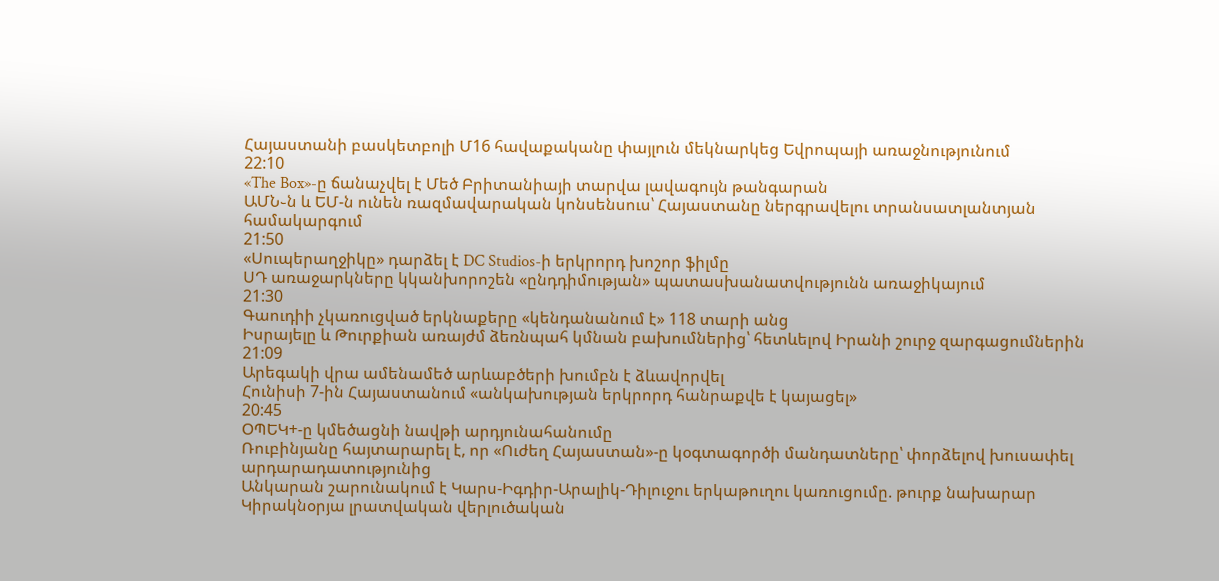Հայաստանի բասկետբոլի Մ16 հավաքականը փայլուն մեկնարկեց Եվրոպայի առաջնությունում
22:10
«The Box»-ը ճանաչվել է Մեծ Բրիտանիայի տարվա լավագույն թանգարան
ԱՄՆ֊ն և ԵՄ-ն ունեն ռազմավարական կոնսենսուս՝ Հայաստանը ներգրավելու տրանսատլանտյան համակարգում
21:50
«Սուպերաղջիկը» դարձել է DC Studios-ի երկրորդ խոշոր ֆիլմը
ՍԴ առաջարկները կկանխորոշեն «ընդդիմության» պատասխանատվությունն առաջիկայում
21:30
Գաուդիի չկառուցված երկնաքերը «կենդանանում է» 118 տարի անց
Իսրայելը և Թուրքիան առայժմ ձեռնպահ կմնան բախումներից՝ հետևելով Իրանի շուրջ զարգացումներին
21:09
Արեգակի վրա ամենամեծ արևաբծերի խումբն է ձևավորվել
Հունիսի 7-ին Հայաստանում «անկախության երկրորդ հանրաքվե է կայացել»
20:45
ՕՊԵԿ+-ը կմեծացնի նավթի արդյունահանումը
Ռուբինյանը հայտարարել է, որ «Ուժեղ Հայաստան»-ը կօգտագործի մանդատները՝ փորձելով խուսափել արդարադատությունից
Անկարան շարունակում է Կարս-Իգդիր-Արալիկ-Դիլուջու երկաթուղու կառուցումը. թուրք նախարար
Կիրակնօրյա լրատվական վերլուծական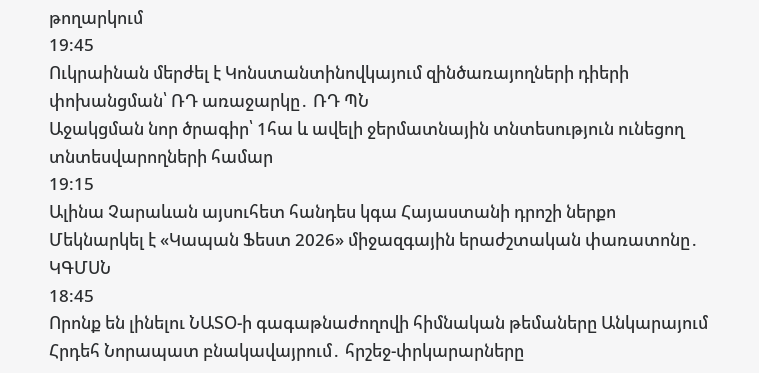թողարկում
19:45
Ուկրաինան մերժել է Կոնստանտինովկայում զինծառայողների դիերի փոխանցման՝ ՌԴ առաջարկը․ ՌԴ ՊՆ
Աջակցման նոր ծրագիր՝ 1հա և ավելի ջերմատնային տնտեսություն ունեցող տնտեսվարողների համար
19:15
Ալինա Չարաևան այսուհետ հանդես կգա Հայաստանի դրոշի ներքո
Մեկնարկել է «Կապան Ֆեստ 2026» միջազգային երաժշտական փառատոնը․ ԿԳՄՍՆ
18:45
Որոնք են լինելու ՆԱՏՕ-ի գագաթնաժողովի հիմնական թեմաները Անկարայում
Հրդեհ Նորապատ բնակավայրում․ հրշեջ-փրկարարները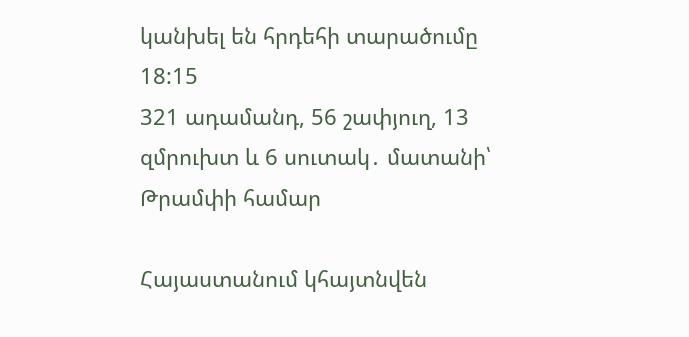կանխել են հրդեհի տարածումը
18:15
321 ադամանդ, 56 շափյուղ, 13 զմրուխտ և 6 սուտակ․ մատանի՝ Թրամփի համար

Հայաստանում կհայտնվեն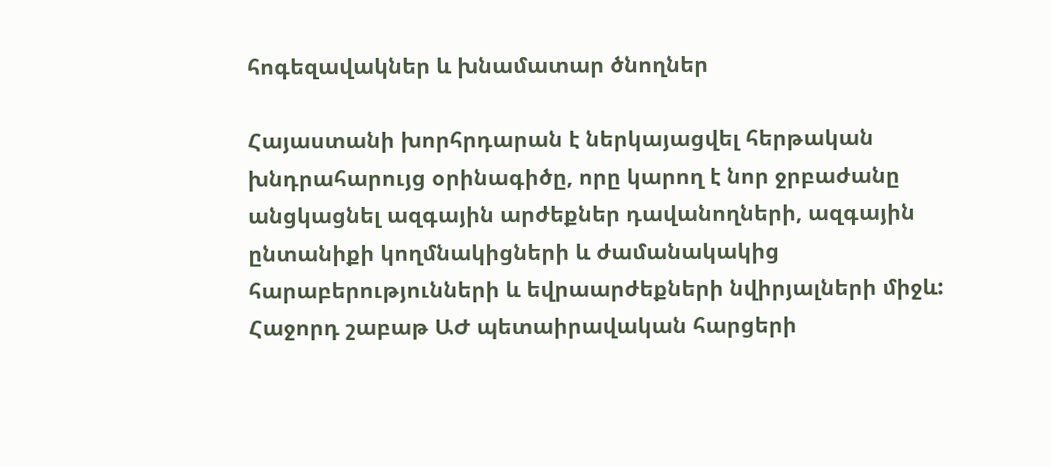հոգեզավակներ և խնամատար ծնողներ

Հայաստանի խորհրդարան է ներկայացվել հերթական խնդրահարույց օրինագիծը, որը կարող է նոր ջրբաժանը անցկացնել ազգային արժեքներ դավանողների, ազգային ընտանիքի կողմնակիցների և ժամանակակից հարաբերությունների և եվրաարժեքների նվիրյալների միջև: Հաջորդ շաբաթ ԱԺ պետաիրավական հարցերի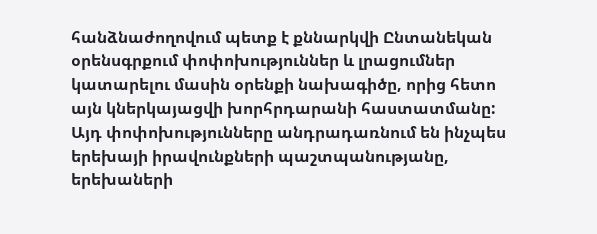հանձնաժողովում պետք է քննարկվի Ընտանեկան օրենսգրքում փոփոխություններ և լրացումներ կատարելու մասին օրենքի նախագիծը, որից հետո այն կներկայացվի խորհրդարանի հաստատմանը: Այդ փոփոխությունները անդրադառնում են ինչպես երեխայի իրավունքների պաշտպանությանը, երեխաների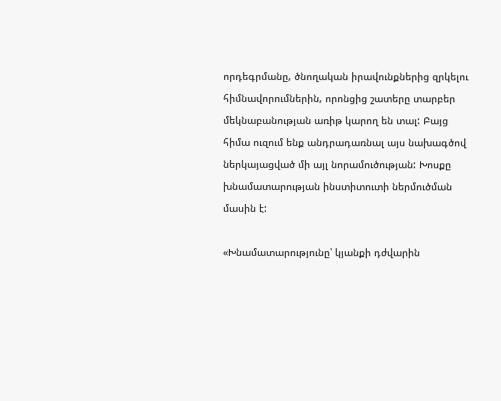որդեգրմանը, ծնողական իրավունքներից զրկելու հիմնավորումներին, որոնցից շատերը տարբեր մեկնաբանության առիթ կարող են տալ: Բայց հիմա ուզում ենք անդրադառնալ այս նախագծով ներկայացված մի այլ նորամուծության: Խոսքը խնամատարության ինստիտուտի ներմուծման մասին է:

«Խնամատարությունը՝ կյանքի դժվարին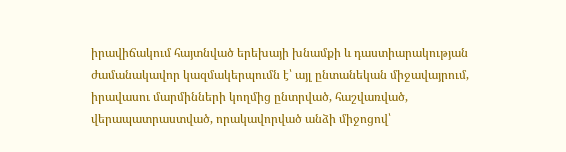իրավիճակում հայտնված երեխայի խնամքի և դաստիարակության ժամանակավոր կազմակերպումն է՝ այլ ընտանեկան միջավայրում, իրավասու մարմինների կողմից ընտրված, հաշվառված, վերապատրաստված, որակավորված անձի միջոցով՝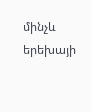մինչև երեխայի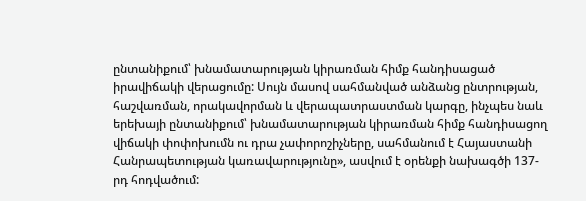ընտանիքում՝ խնամատարության կիրառման հիմք հանդիսացած իրավիճակի վերացումը: Սույն մասով սահմանված անձանց ընտրության, հաշվառման, որակավորման և վերապատրաստման կարգը, ինչպես նաև երեխայի ընտանիքում՝ խնամատարության կիրառման հիմք հանդիսացող վիճակի փոփոխումն ու դրա չափորոշիչները, սահմանում է Հայաստանի Հանրապետության կառավարությունը», ասվում է օրենքի նախագծի 137-րդ հոդվածում: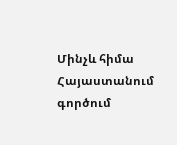Մինչև հիմա Հայաստանում գործում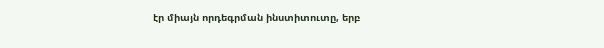էր միայն որդեգրման ինստիտուտը, երբ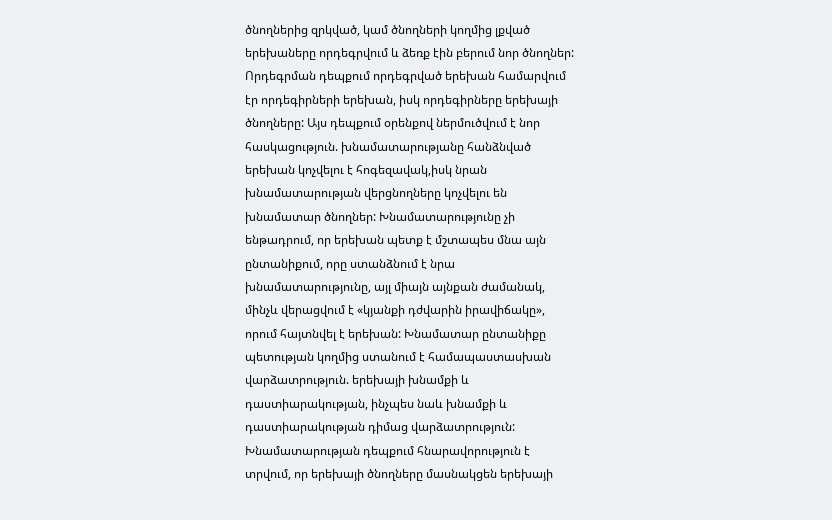ծնողներից զրկված, կամ ծնողների կողմից լքված երեխաները որդեգրվում և ձեռք էին բերում նոր ծնողներ: Որդեգրման դեպքում որդեգրված երեխան համարվում էր որդեգիրների երեխան, իսկ որդեգիրները երեխայի ծնողները: Այս դեպքում օրենքով ներմուծվում է նոր հասկացություն. խնամատարությանը հանձնված երեխան կոչվելու է հոգեզավակ,իսկ նրան խնամատարության վերցնողները կոչվելու են խնամատար ծնողներ: Խնամատարությունը չի ենթադրում, որ երեխան պետք է մշտապես մնա այն ընտանիքում, որը ստանձնում է նրա խնամատարությունը, այլ միայն այնքան ժամանակ, մինչև վերացվում է «կյանքի դժվարին իրավիճակը», որում հայտնվել է երեխան: Խնամատար ընտանիքը պետության կողմից ստանում է համապաստասխան վարձատրություն. երեխայի խնամքի և դաստիարակության, ինչպես նաև խնամքի և դաստիարակության դիմաց վարձատրություն: Խնամատարության դեպքում հնարավորություն է տրվում, որ երեխայի ծնողները մասնակցեն երեխայի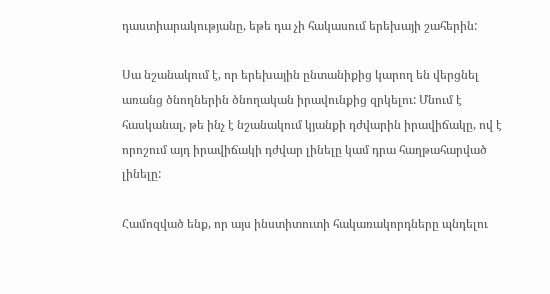դաստիարակությանը, եթե դա չի հակասում երեխայի շահերին:

Սա նշանակում է, որ երեխային ընտանիքից կարող են վերցնել առանց ծնողներին ծնողական իրավունքից զրկելու: Մնում է հասկանալ, թե ինչ է նշանակում կյանքի դժվարին իրավիճակը, ով է որոշում այդ իրավիճակի դժվար լինելը կամ դրա հաղթահարված լինելը:

Համոզված ենք, որ այս ինստիտուտի հակառակորդները պնդելու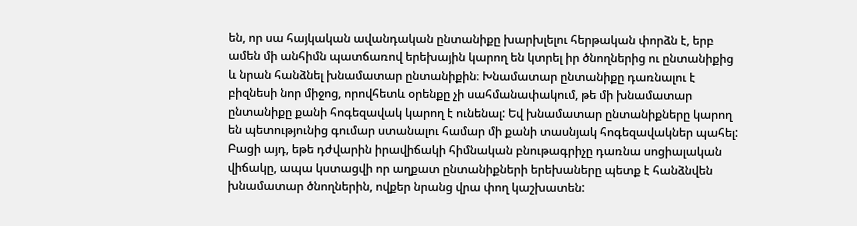են, որ սա հայկական ավանդական ընտանիքը խարխլելու հերթական փորձն է, երբ ամեն մի անհիմն պատճառով երեխային կարող են կտրել իր ծնողներից ու ընտանիքից և նրան հանձնել խնամատար ընտանիքին։ Խնամատար ընտանիքը դառնալու է բիզնեսի նոր միջոց, որովհետև օրենքը չի սահմանափակում, թե մի խնամատար ընտանիքը քանի հոգեզավակ կարող է ունենալ: Եվ խնամատար ընտանիքները կարող են պետությունից գումար ստանալու համար մի քանի տասնյակ հոգեզավակներ պահել: Բացի այդ, եթե դժվարին իրավիճակի հիմնական բնութագրիչը դառնա սոցիալական վիճակը, ապա կստացվի որ աղքատ ընտանիքների երեխաները պետք է հանձնվեն խնամատար ծնողներին, ովքեր նրանց վրա փող կաշխատեն: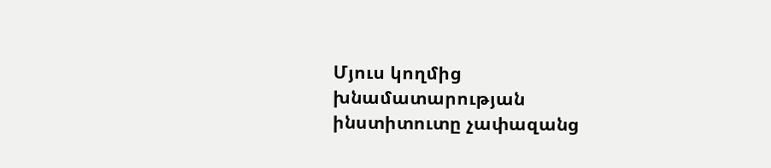Մյուս կողմից խնամատարության ինստիտուտը չափազանց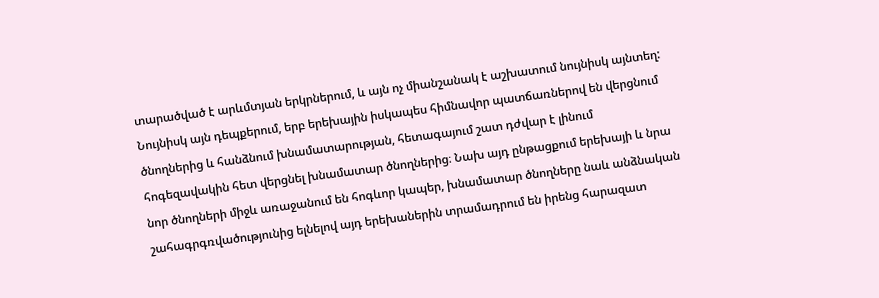տարածված է արևմտյան երկրներում, և այն ոչ միանշանակ է աշխատում նույնիսկ այնտեղ: Նույնիսկ այն դեպքերում, երբ երեխային իսկապես հիմնավոր պատճառներով են վերցնում ծնողներից և հանձնում խնամատարության, հետագայում շատ դժվար է լինում հոգեզավակին հետ վերցնել խնամատար ծնողներից։ Նախ այդ ընթացքում երեխայի և նրա նոր ծնողների միջև առաջանում են հոգևոր կապեր, խնամատար ծնողները նաև անձնական շահագրգռվածությունից ելնելով այդ երեխաներին տրամադրում են իրենց հարազատ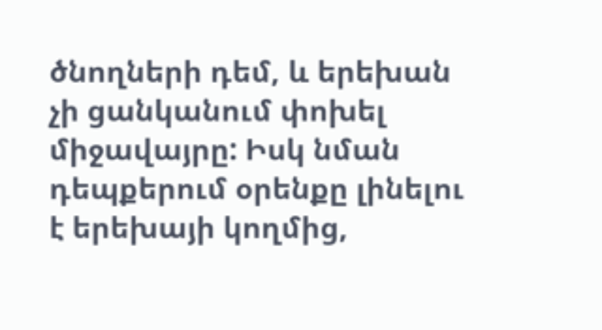ծնողների դեմ, և երեխան չի ցանկանում փոխել միջավայրը: Իսկ նման դեպքերում օրենքը լինելու է երեխայի կողմից,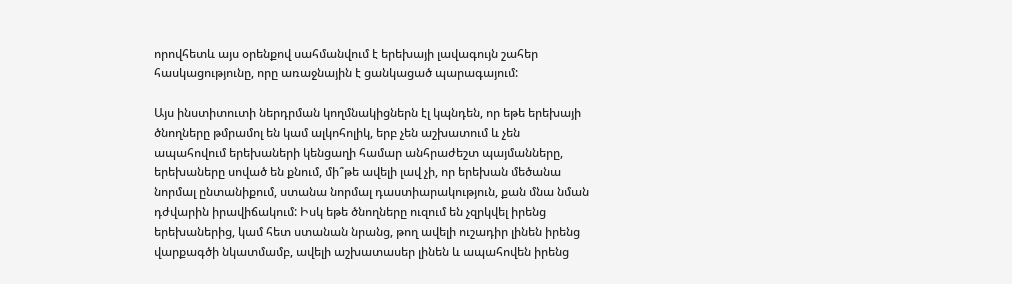որովհետև այս օրենքով սահմանվում է երեխայի լավագույն շահեր հասկացությունը, որը առաջնային է ցանկացած պարագայում:

Այս ինստիտուտի ներդրման կողմնակիցներն էլ կպնդեն, որ եթե երեխայի ծնողները թմրամոլ են կամ ալկոհոլիկ, երբ չեն աշխատում և չեն ապահովում երեխաների կենցաղի համար անհրաժեշտ պայմանները, երեխաները սոված են քնում, մի՞թե ավելի լավ չի, որ երեխան մեծանա նորմալ ընտանիքում, ստանա նորմալ դաստիարակություն, քան մնա նման դժվարին իրավիճակում: Իսկ եթե ծնողները ուզում են չզրկվել իրենց երեխաներից, կամ հետ ստանան նրանց, թող ավելի ուշադիր լինեն իրենց վարքագծի նկատմամբ, ավելի աշխատասեր լինեն և ապահովեն իրենց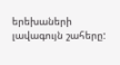երեխաների լավագույն շահերը: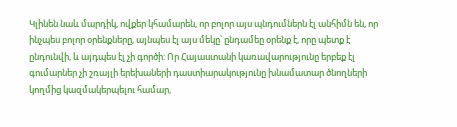Կլինեն նաև մարդիկ, ովքեր կհամարեն, որ բոլոր այս պնդումներն էլ անհիմն են, որ ինչպես բոլոր օրենքները, այնպես էլ այս մեկը՝ ընդամեը օրենք է, որը պետք է ընդունվի, և այդպես էլ չի գործի: Որ Հայաստանի կառավարությունը երբեք էլ գումարներ չի շռայլի երեխաների դաստիարակությունը խնամատար ծնողների կողմից կազմակերպելու համար,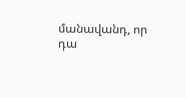մանավանդ, որ դա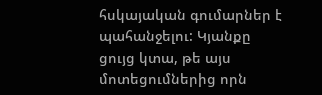հսկայական գումարներ է պահանջելու: Կյանքը ցույց կտա, թե այս մոտեցումներից որն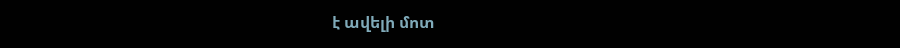է ավելի մոտ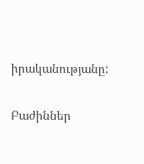իրականությանը:

Բաժիններ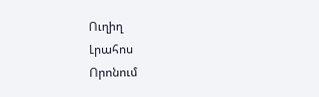Ուղիղ
Լրահոս
Որոնում